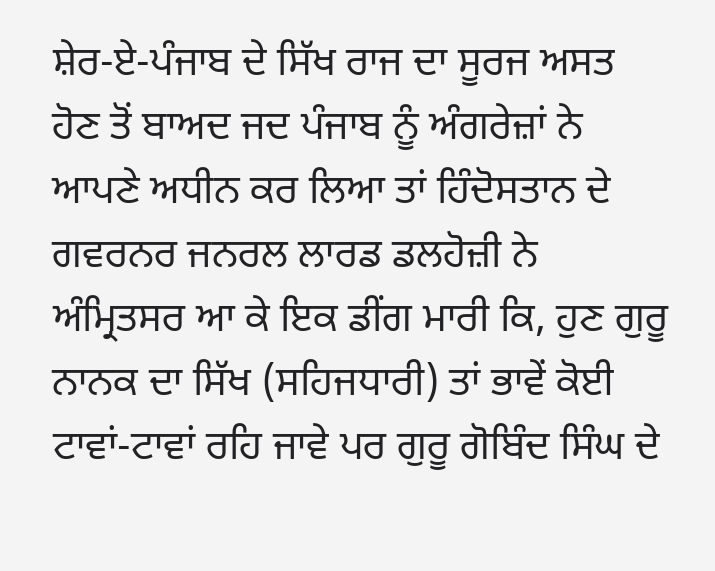ਸ਼ੇਰ-ਏ-ਪੰਜਾਬ ਦੇ ਸਿੱਖ ਰਾਜ ਦਾ ਸੂਰਜ ਅਸਤ ਹੋਣ ਤੋਂ ਬਾਅਦ ਜਦ ਪੰਜਾਬ ਨੂੰ ਅੰਗਰੇਜ਼ਾਂ ਨੇ ਆਪਣੇ ਅਧੀਨ ਕਰ ਲਿਆ ਤਾਂ ਹਿੰਦੋਸਤਾਨ ਦੇ ਗਵਰਨਰ ਜਨਰਲ ਲਾਰਡ ਡਲਹੋਜ਼ੀ ਨੇ ਅੰਮ੍ਰਿਤਸਰ ਆ ਕੇ ਇਕ ਡੀਂਗ ਮਾਰੀ ਕਿ, ਹੁਣ ਗੁਰੂ ਨਾਨਕ ਦਾ ਸਿੱਖ (ਸਹਿਜਧਾਰੀ) ਤਾਂ ਭਾਵੇਂ ਕੋਈ ਟਾਵਾਂ-ਟਾਵਾਂ ਰਹਿ ਜਾਵੇ ਪਰ ਗੁਰੂ ਗੋਬਿੰਦ ਸਿੰਘ ਦੇ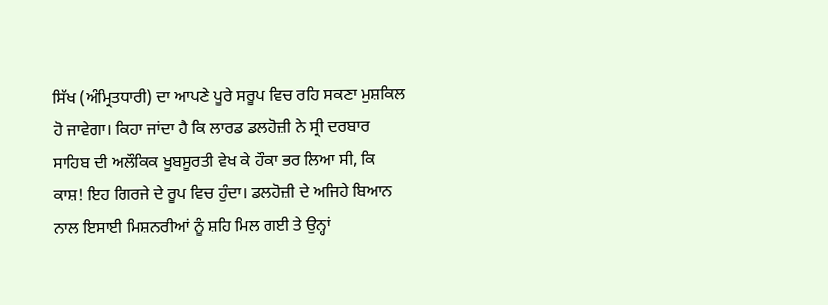ਸਿੱਖ (ਅੰਮ੍ਰਿਤਧਾਰੀ) ਦਾ ਆਪਣੇ ਪੂਰੇ ਸਰੂਪ ਵਿਚ ਰਹਿ ਸਕਣਾ ਮੁਸ਼ਕਿਲ ਹੋ ਜਾਵੇਗਾ। ਕਿਹਾ ਜਾਂਦਾ ਹੈ ਕਿ ਲਾਰਡ ਡਲਹੋਜ਼ੀ ਨੇ ਸ੍ਰੀ ਦਰਬਾਰ ਸਾਹਿਬ ਦੀ ਅਲੌਕਿਕ ਖੂਬਸੂਰਤੀ ਵੇਖ ਕੇ ਹੌਕਾ ਭਰ ਲਿਆ ਸੀ, ਕਿ ਕਾਸ਼! ਇਹ ਗਿਰਜੇ ਦੇ ਰੂਪ ਵਿਚ ਹੁੰਦਾ। ਡਲਹੋਜ਼ੀ ਦੇ ਅਜਿਹੇ ਬਿਆਨ ਨਾਲ ਇਸਾਈ ਮਿਸ਼ਨਰੀਆਂ ਨੂੰ ਸ਼ਹਿ ਮਿਲ ਗਈ ਤੇ ਉਨ੍ਹਾਂ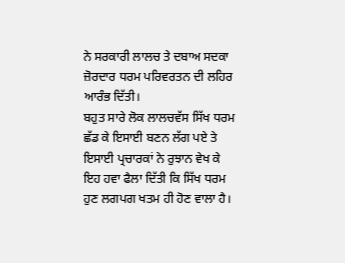ਨੇ ਸਰਕਾਰੀ ਲਾਲਚ ਤੇ ਦਬਾਅ ਸਦਕਾ ਜ਼ੋਰਦਾਰ ਧਰਮ ਪਰਿਵਰਤਨ ਦੀ ਲਹਿਰ ਆਰੰਭ ਦਿੱਤੀ।
ਬਹੁਤ ਸਾਰੇ ਲੋਕ ਲਾਲਚਵੱਸ ਸਿੱਖ ਧਰਮ ਛੱਡ ਕੇ ਇਸਾਈ ਬਣਨ ਲੱਗ ਪਏ ਤੇ ਇਸਾਈ ਪ੍ਰਚਾਰਕਾਂ ਨੇ ਰੁਝਾਨ ਵੇਖ ਕੇ ਇਹ ਹਵਾ ਫੈਲਾ ਦਿੱਤੀ ਕਿ ਸਿੱਖ ਧਰਮ ਹੁਣ ਲਗਪਗ ਖਤਮ ਹੀ ਹੋਣ ਵਾਲਾ ਹੈ।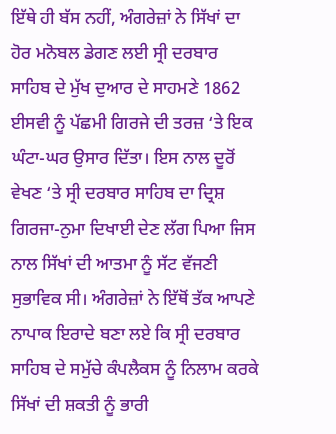ਇੱਥੇ ਹੀ ਬੱਸ ਨਹੀਂ, ਅੰਗਰੇਜ਼ਾਂ ਨੇ ਸਿੱਖਾਂ ਦਾ ਹੋਰ ਮਨੋਬਲ ਡੇਗਣ ਲਈ ਸ੍ਰੀ ਦਰਬਾਰ ਸਾਹਿਬ ਦੇ ਮੁੱਖ ਦੁਆਰ ਦੇ ਸਾਹਮਣੇ 1862 ਈਸਵੀ ਨੂੰ ਪੱਛਮੀ ਗਿਰਜੇ ਦੀ ਤਰਜ਼ ‘ਤੇ ਇਕ ਘੰਟਾ-ਘਰ ਉਸਾਰ ਦਿੱਤਾ। ਇਸ ਨਾਲ ਦੂਰੋਂ ਵੇਖਣ ‘ਤੇ ਸ੍ਰੀ ਦਰਬਾਰ ਸਾਹਿਬ ਦਾ ਦ੍ਰਿਸ਼ ਗਿਰਜਾ-ਨੁਮਾ ਦਿਖਾਈ ਦੇਣ ਲੱਗ ਪਿਆ ਜਿਸ ਨਾਲ ਸਿੱਖਾਂ ਦੀ ਆਤਮਾ ਨੂੰ ਸੱਟ ਵੱਜਣੀ ਸੁਭਾਵਿਕ ਸੀ। ਅੰਗਰੇਜ਼ਾਂ ਨੇ ਇੱਥੋਂ ਤੱਕ ਆਪਣੇ ਨਾਪਾਕ ਇਰਾਦੇ ਬਣਾ ਲਏ ਕਿ ਸ੍ਰੀ ਦਰਬਾਰ ਸਾਹਿਬ ਦੇ ਸਮੁੱਚੇ ਕੰਪਲੈਕਸ ਨੂੰ ਨਿਲਾਮ ਕਰਕੇ ਸਿੱਖਾਂ ਦੀ ਸ਼ਕਤੀ ਨੂੰ ਭਾਰੀ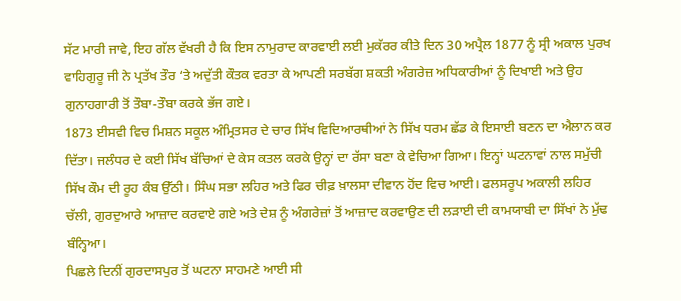ਸੱਟ ਮਾਰੀ ਜਾਵੇ, ਇਹ ਗੱਲ ਵੱਖਰੀ ਹੈ ਕਿ ਇਸ ਨਾਮੁਰਾਦ ਕਾਰਵਾਈ ਲਈ ਮੁਕੱਰਰ ਕੀਤੇ ਦਿਨ 30 ਅਪ੍ਰੈਲ 1877 ਨੂੰ ਸ੍ਰੀ ਅਕਾਲ ਪੁਰਖ ਵਾਹਿਗੁਰੂ ਜੀ ਨੇ ਪ੍ਰਤੱਖ ਤੌਰ ‘ਤੇ ਅਦੁੱਤੀ ਕੌਤਕ ਵਰਤਾ ਕੇ ਆਪਣੀ ਸਰਬੱਗ ਸ਼ਕਤੀ ਅੰਗਰੇਜ਼ ਅਧਿਕਾਰੀਆਂ ਨੂੰ ਦਿਖਾਈ ਅਤੇ ਉਹ ਗੁਨਾਹਗਾਰੀ ਤੋਂ ਤੌਬਾ-ਤੌਬਾ ਕਰਕੇ ਭੱਜ ਗਏ।
1873 ਈਸਵੀ ਵਿਚ ਮਿਸ਼ਨ ਸਕੂਲ ਅੰਮ੍ਰਿਤਸਰ ਦੇ ਚਾਰ ਸਿੱਖ ਵਿਦਿਆਰਥੀਆਂ ਨੇ ਸਿੱਖ ਧਰਮ ਛੱਡ ਕੇ ਇਸਾਈ ਬਣਨ ਦਾ ਐਲਾਨ ਕਰ ਦਿੱਤਾ। ਜਲੰਧਰ ਦੇ ਕਈ ਸਿੱਖ ਬੱਚਿਆਂ ਦੇ ਕੇਸ ਕਤਲ ਕਰਕੇ ਉਨ੍ਹਾਂ ਦਾ ਰੱਸਾ ਬਣਾ ਕੇ ਵੇਚਿਆ ਗਿਆ। ਇਨ੍ਹਾਂ ਘਟਨਾਵਾਂ ਨਾਲ ਸਮੁੱਚੀ ਸਿੱਖ ਕੌਮ ਦੀ ਰੂਹ ਕੰਬ ਉੱਠੀ। ਸਿੰਘ ਸਭਾ ਲਹਿਰ ਅਤੇ ਫਿਰ ਚੀਫ਼ ਖ਼ਾਲਸਾ ਦੀਵਾਨ ਹੋਂਦ ਵਿਚ ਆਈ। ਫਲਸਰੂਪ ਅਕਾਲੀ ਲਹਿਰ ਚੱਲੀ, ਗੁਰਦੁਆਰੇ ਆਜ਼ਾਦ ਕਰਵਾਏ ਗਏ ਅਤੇ ਦੇਸ਼ ਨੂੰ ਅੰਗਰੇਜ਼ਾਂ ਤੋਂ ਆਜ਼ਾਦ ਕਰਵਾਉਣ ਦੀ ਲੜਾਈ ਦੀ ਕਾਮਯਾਬੀ ਦਾ ਸਿੱਖਾਂ ਨੇ ਮੁੱਢ ਬੰਨ੍ਹਿਆ।
ਪਿਛਲੇ ਦਿਨੀਂ ਗੁਰਦਾਸਪੁਰ ਤੋਂ ਘਟਨਾ ਸਾਹਮਣੇ ਆਈ ਸੀ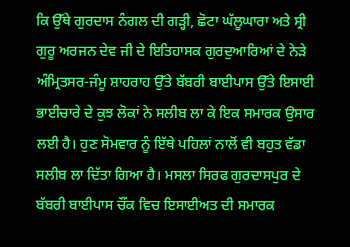ਕਿ ਉੱਥੇ ਗੁਰਦਾਸ ਨੰਗਲ ਦੀ ਗੜ੍ਹੀ, ਛੋਟਾ ਘੱਲੂਘਾਰਾ ਅਤੇ ਸ੍ਰੀ ਗੁਰੂ ਅਰਜਨ ਦੇਵ ਜੀ ਦੇ ਇਤਿਹਾਸਕ ਗੁਰਦੁਆਰਿਆਂ ਦੇ ਨੇੜੇ ਅੰਮ੍ਰਿਤਸਰ-ਜੰਮੂ ਸ਼ਾਹਰਾਹ ਉੱਤੇ ਬੱਬਰੀ ਬਾਈਪਾਸ ਉੱਤੇ ਇਸਾਈ ਭਾਈਚਾਰੇ ਦੇ ਕੁਝ ਲੋਕਾਂ ਨੇ ਸਲੀਬ ਲਾ ਕੇ ਇਕ ਸਮਾਰਕ ਉਸਾਰ ਲਈ ਹੈ। ਹੁਣ ਸੋਮਵਾਰ ਨੂੰ ਇੱਥੇ ਪਹਿਲਾਂ ਨਾਲੋਂ ਵੀ ਬਹੁਤ ਵੱਡਾ ਸਲੀਬ ਲਾ ਦਿੱਤਾ ਗਿਆ ਹੈ। ਮਸਲਾ ਸਿਰਫ ਗੁਰਦਾਸਪੁਰ ਦੇ ਬੱਬਰੀ ਬਾਈਪਾਸ ਚੌਂਕ ਵਿਚ ਇਸਾਈਅਤ ਦੀ ਸਮਾਰਕ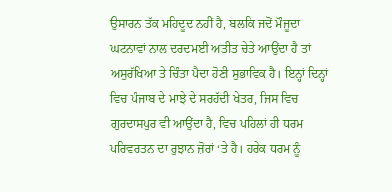ਉਸਾਰਨ ਤੱਕ ਮਹਿਦੂਦ ਨਹੀਂ ਹੈ, ਬਲਕਿ ਜਦੋਂ ਮੌਜੂਦਾ ਘਟਨਾਵਾਂ ਨਾਲ ਦਰਦਮਈ ਅਤੀਤ ਚੇਤੇ ਆਉਂਦਾ ਹੈ ਤਾਂ ਅਸੁਰੱਖਿਆ ਤੇ ਚਿੰਤਾ ਪੈਦਾ ਹੋਣੀ ਸੁਭਾਵਿਕ ਹੈ। ਇਨ੍ਹਾਂ ਦਿਨ੍ਹਾਂ ਵਿਚ ਪੰਜਾਬ ਦੇ ਮਾਝੇ ਦੇ ਸਰਹੱਦੀ ਖੇਤਰ, ਜਿਸ ਵਿਚ ਗੁਰਦਾਸਪੁਰ ਵੀ ਆਉਂਦਾ ਹੈ, ਵਿਚ ਪਹਿਲਾਂ ਹੀ ਧਰਮ ਪਰਿਵਰਤਨ ਦਾ ਰੁਝਾਨ ਜ਼ੋਰਾਂ ‘ਤੇ ਹੈ। ਹਰੇਕ ਧਰਮ ਨੂੰ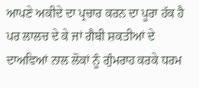ਆਪਣੇ ਅਕੀਦੇ ਦਾ ਪ੍ਰਚਾਰ ਕਰਨ ਦਾ ਪੂਰਾ ਹੱਕ ਹੈ ਪਰ ਲਾਲਚ ਦੇ ਕੇ ਜਾਂ ਗੈਬੀ ਸ਼ਕਤੀਆਂ ਦੇ ਦਾਅਵਿਆਂ ਨਾਲ ਲੋਕਾਂ ਨੂੰ ਗੁੰਮਰਾਹ ਕਰਕੇ ਧਰਮ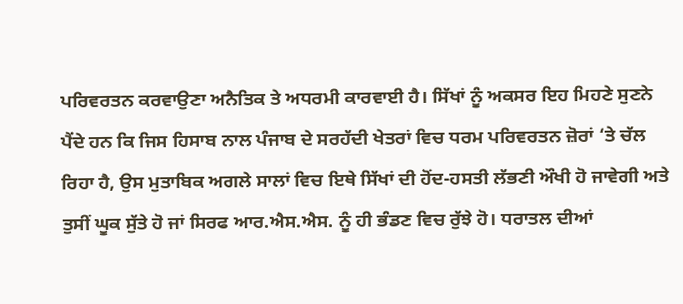ਪਰਿਵਰਤਨ ਕਰਵਾਉਣਾ ਅਨੈਤਿਕ ਤੇ ਅਧਰਮੀ ਕਾਰਵਾਈ ਹੈ। ਸਿੱਖਾਂ ਨੂੰ ਅਕਸਰ ਇਹ ਮਿਹਣੇ ਸੁਣਨੇ ਪੈਂਦੇ ਹਨ ਕਿ ਜਿਸ ਹਿਸਾਬ ਨਾਲ ਪੰਜਾਬ ਦੇ ਸਰਹੱਦੀ ਖੇਤਰਾਂ ਵਿਚ ਧਰਮ ਪਰਿਵਰਤਨ ਜ਼ੋਰਾਂ ‘ਤੇ ਚੱਲ ਰਿਹਾ ਹੈ, ਉਸ ਮੁਤਾਬਿਕ ਅਗਲੇ ਸਾਲਾਂ ਵਿਚ ਇਥੇ ਸਿੱਖਾਂ ਦੀ ਹੋਂਦ-ਹਸਤੀ ਲੱਭਣੀ ਔਖੀ ਹੋ ਜਾਵੇਗੀ ਅਤੇ ਤੁਸੀਂ ਘੂਕ ਸੁੱਤੇ ਹੋ ਜਾਂ ਸਿਰਫ ਆਰ.ਐਸ.ਐਸ. ਨੂੰ ਹੀ ਭੰਡਣ ਵਿਚ ਰੁੱਝੇ ਹੋ। ਧਰਾਤਲ ਦੀਆਂ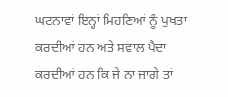ਘਟਨਾਵਾਂ ਇਨ੍ਹਾਂ ਮਿਹਣਿਆਂ ਨੂੰ ਪੁਖਤਾ ਕਰਦੀਆਂ ਹਨ ਅਤੇ ਸਵਾਲ ਪੈਦਾ ਕਰਦੀਆਂ ਹਨ ਕਿ ਜੇ ਨਾ ਜਾਗੇ ਤਾਂ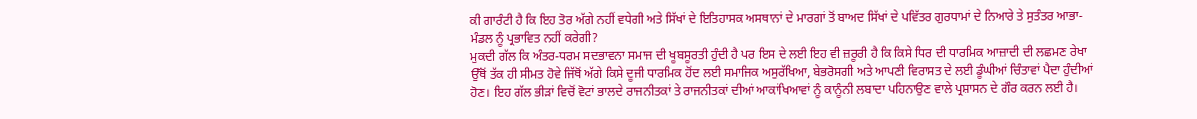ਕੀ ਗਾਰੰਟੀ ਹੈ ਕਿ ਇਹ ਤੋਰ ਅੱਗੇ ਨਹੀਂ ਵਧੇਗੀ ਅਤੇ ਸਿੱਖਾਂ ਦੇ ਇਤਿਹਾਸਕ ਅਸਥਾਨਾਂ ਦੇ ਮਾਰਗਾਂ ਤੋਂ ਬਾਅਦ ਸਿੱਖਾਂ ਦੇ ਪਵਿੱਤਰ ਗੁਰਧਾਮਾਂ ਦੇ ਨਿਆਰੇ ਤੇ ਸੁਤੰਤਰ ਆਭਾ-ਮੰਡਲ ਨੂੰ ਪ੍ਰਭਾਵਿਤ ਨਹੀਂ ਕਰੇਗੀ?
ਮੁਕਦੀ ਗੱਲ ਕਿ ਅੰਤਰ-ਧਰਮ ਸਦਭਾਵਨਾ ਸਮਾਜ ਦੀ ਖੂਬਸੂਰਤੀ ਹੁੰਦੀ ਹੈ ਪਰ ਇਸ ਦੇ ਲਈ ਇਹ ਵੀ ਜ਼ਰੂਰੀ ਹੈ ਕਿ ਕਿਸੇ ਧਿਰ ਦੀ ਧਾਰਮਿਕ ਆਜ਼ਾਦੀ ਦੀ ਲਛਮਣ ਰੇਖਾ ਉੱਥੋਂ ਤੱਕ ਹੀ ਸੀਮਤ ਹੋਵੇ ਜਿੱਥੋਂ ਅੱਗੇ ਕਿਸੇ ਦੂਜੀ ਧਾਰਮਿਕ ਹੋਂਦ ਲਈ ਸਮਾਜਿਕ ਅਸੁਰੱਖਿਆ, ਬੇਭਰੋਸਗੀ ਅਤੇ ਆਪਣੀ ਵਿਰਾਸਤ ਦੇ ਲਈ ਡੂੰਘੀਆਂ ਚਿੰਤਾਵਾਂ ਪੈਦਾ ਹੁੰਦੀਆਂ ਹੋਣ। ਇਹ ਗੱਲ ਭੀੜਾਂ ਵਿਚੋਂ ਵੋਟਾਂ ਭਾਲਦੇ ਰਾਜਨੀਤਕਾਂ ਤੇ ਰਾਜਨੀਤਕਾਂ ਦੀਆਂ ਆਕਾਂਖਿਆਵਾਂ ਨੂੰ ਕਾਨੂੰਨੀ ਲਬਾਦਾ ਪਹਿਨਾਉਣ ਵਾਲੇ ਪ੍ਰਸ਼ਾਸਨ ਦੇ ਗੌਰ ਕਰਨ ਲਈ ਹੈ।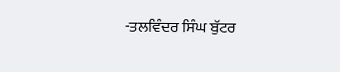-ਤਲਵਿੰਦਰ ਸਿੰਘ ਬੁੱਟਰ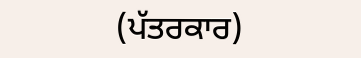(ਪੱਤਰਕਾਰ)